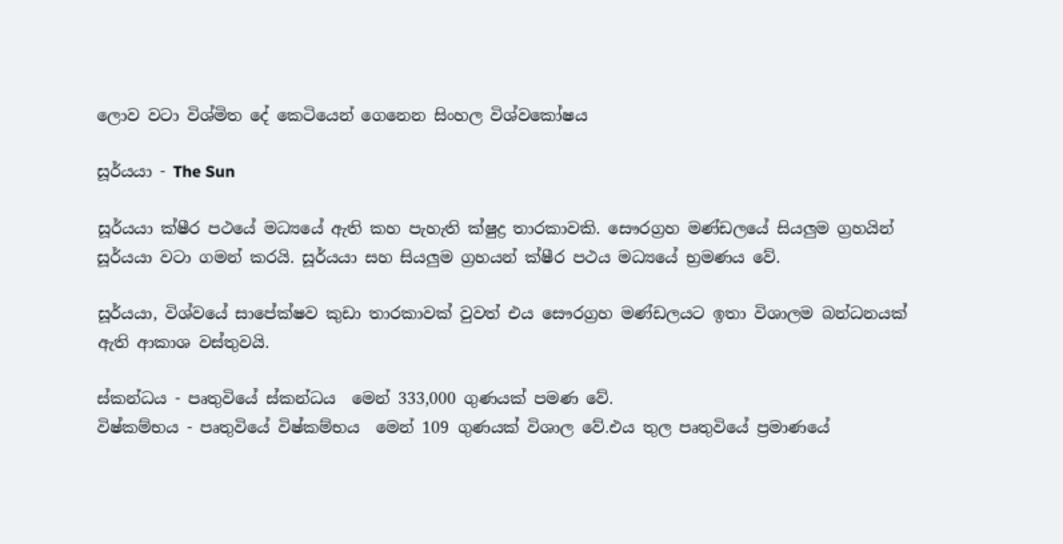ලොව වටා විශ්මිත දේ කෙටියෙන් ගෙනෙන සිංහල විශ්වකෝෂය

සූර්යයා - The Sun

සූර්යයා ක්ෂීර පථයේ මධ්‍යයේ ඇති කහ පැහැති ක්ෂුද්‍ර තාරකාවකි. සෞරග්‍රහ මණ්ඩලයේ සියලුම ග්‍රහයින් සූර්යයා වටා ගමන් කරයි. සූර්යයා සහ සියලුම ග්‍රහයන් ක්ෂීර පථය මධ්‍යයේ භ්‍රමණය වේ.

සූර්යයා, විශ්වයේ සාපේක්ෂව කුඩා තාරකාවක් වුවත් එය සෞරග්‍රහ මණ්ඩලයට ඉතා විශාලම බන්ධනයක් ඇති ආකාශ වස්තුවයි.

ස්කන්ධය - පෘතුවියේ ස්කන්ධය  මෙන් 333,000 ගුණයක් පමණ වේ.
විෂ්කම්භය - පෘතුවියේ විෂ්කම්භය  මෙන් 109 ගුණයක් විශාල වේ.එය තුල පෘතුවියේ ප්‍රමාණයේ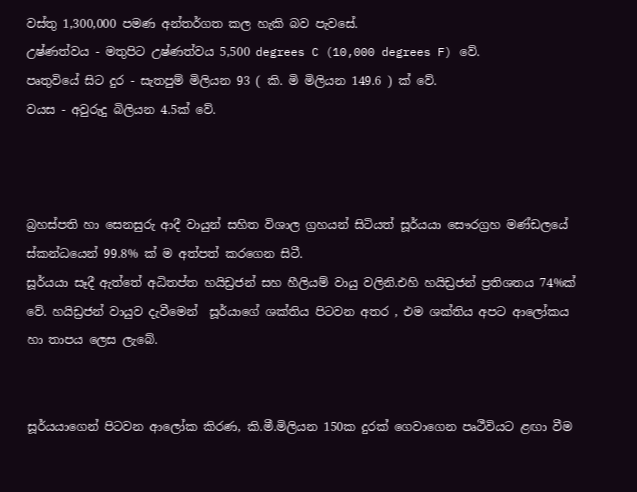වස්තු 1,300,000 පමණ අන්තර්ගත කල හැකි බව පැවසේ.
උෂ්ණත්වය - මතුපිට උෂ්ණත්වය 5,500 degrees C (10,000 degrees F) වේ.
පෘතුවියේ සිට දුර - සැතපුම් මිලියන 93 ( කි. මි මිලියන 149.6 ) ක් වේ.
වයස - අවුරුදු බිලියන 4.5ක් වේ.



බ්‍රහස්පති හා සෙනසුරු ආදී වායුන් සහිත විශාල ග්‍රහයන් සිටියත් සූර්යයා සෞරග්‍රහ මණ්ඩලයේ ස්කන්ධයෙන් 99.8% ක් ම අත්පත් කරගෙන සිටී.
සූර්යයා සෑදී ඇත්තේ අධිතප්ත හයිඩ්‍රජන් සහ හීලියම් වායු වලිනි.එහි හයිඩ්‍රජන් ප්‍රතිශතය 74%ක් වේ. හයිඩ්‍රජන් වායුව දැවීමෙන්  සූර්යාගේ ශක්තිය පිටවන අතර , එම ශක්තිය අපට ආලෝකය හා තාපය ලෙස ලැබේ.


සූර්යයාගෙන් පිටවන ආලෝක කිරණ, කි.මී.මිලියන 150ක දුරක් ගෙවාගෙන පෘථීවියට ළඟා වීම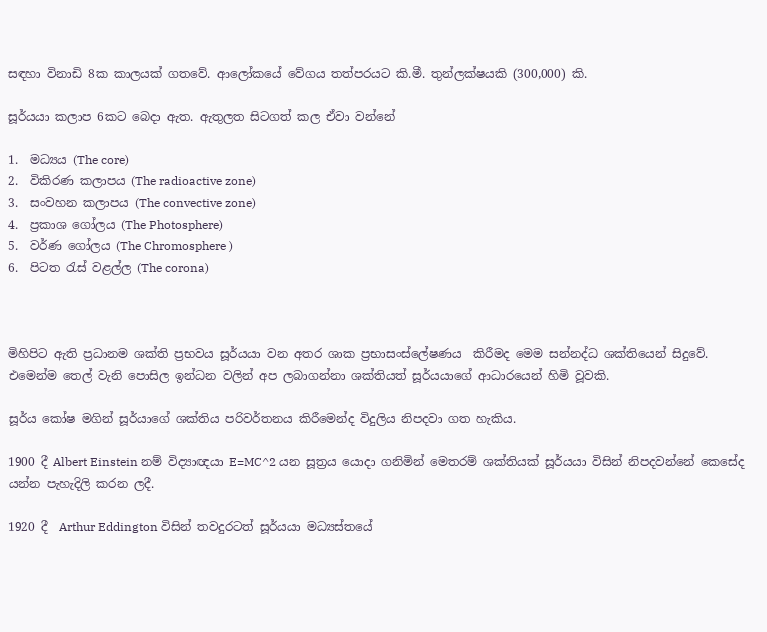සඳහා විනාඩි 8ක කාලයක් ගතවේ. ආලෝකයේ වේගය තත්පරයට කි.මී. තුන්ලක්ෂයකි (300,000) කි.

සූර්යයා කලාප 6කට බෙදා ඇත. ඇතුලත සිටගත් කල ඒවා වන්නේ

1.  මධ්‍යය (The core)
2.  විකිරණ කලාපය (The radioactive zone)
3.  සංවහන කලාපය (The convective zone)
4.  ප්‍රකාශ ගෝලය (The Photosphere)
5.  වර්ණ ගෝලය (The Chromosphere )
6.  පිටත රැස් වළල්ල (The corona)



මිහිපිට ඇති ප්‍රධානම ශක්ති ප්‍රභවය සූර්යයා වන අතර ශාක ප්‍රභාසංස්ලේෂණය  කිරීමද මෙම සන්නද්ධ ශක්තියෙන් සිදුවේ. එමෙන්ම තෙල් වැනි පොසිල ඉන්ධන වලින් අප ලබාගන්නා ශක්තියත් සූර්යයාගේ ආධාරයෙන් හිමි වූවකි.

සූර්ය කෝෂ මගින් සූර්යාගේ ශක්තිය පරිවර්තනය කිරීමෙන්ද විදුලිය නිපදවා ගත හැකිය.

1900 දී Albert Einstein නම් විද්‍යාඥයා E=MC^2 යන සූත්‍රය යොදා ගනිමින් මෙතරම් ශක්තියක් සූර්යයා විසින් නිපදවන්නේ කෙසේද යන්න පැහැදිලි කරන ලදී.

1920 දී  Arthur Eddington විසින් තවදුරටත් සූර්යයා මධ්‍යස්තයේ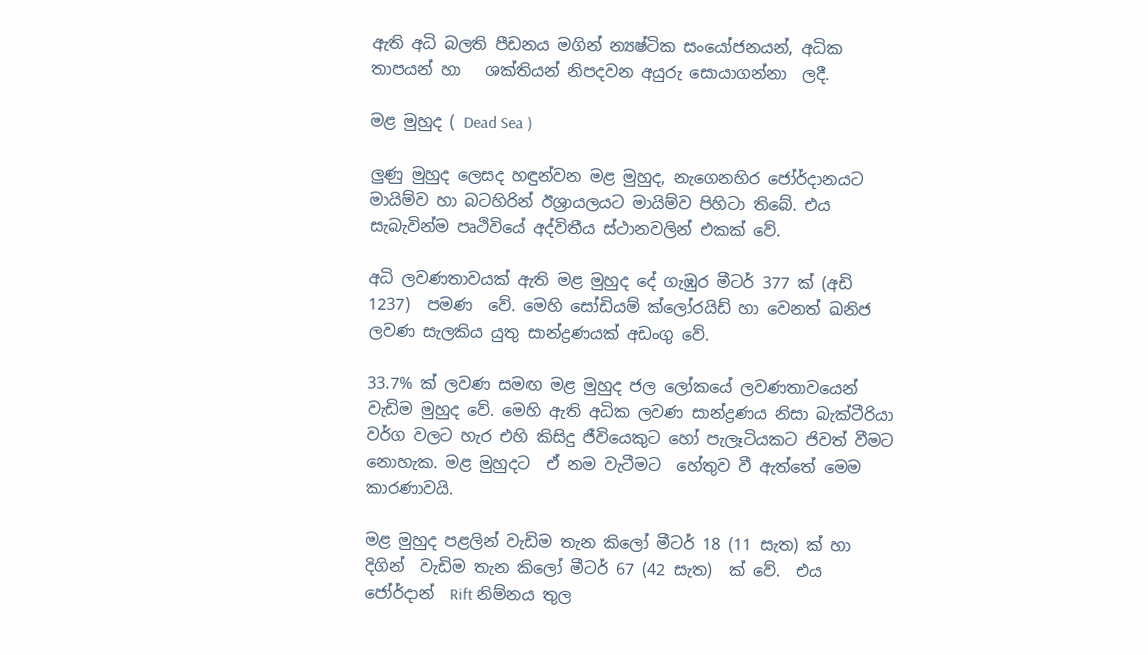ඇති අධි බලති පීඩනය මගින් න්‍යෂ්ටික සංයෝජනයන්, අධික තාපයන් හා   ශක්තියන් නිපදවන අයුරු සොයාගන්නා  ලදී.

මළ මුහුද ( Dead Sea )

ලුණු මුහුද ලෙසද හඳුන්වන මළ මුහුද, නැගෙනහිර ජෝර්දානයට මායිම්ව හා බටහිරින් ඊශ්‍රායලයට මායිම්ව පිහිටා තිබේ. එය සැබැවින්ම පෘථිවියේ අද්විතීය ස්ථානවලින් එකක් වේ.

අධි ලවණතාවයක් ඇති මළ මුහුද දේ ගැඹුර මීටර් 377 ක් (අඩි 1237)  පමණ  වේ. මෙහි සෝඩියම් ක්ලෝරයිඩ් හා වෙනත් ඛනිජ ලවණ සැලකිය යුතු සාන්ද්‍රණයක් අඩංගු වේ.

33.7% ක් ලවණ සමඟ මළ මුහුද ජල ලෝකයේ ලවණතාවයෙන් වැඩිම මුහුද වේ. මෙහි ඇති අධික ලවණ සාන්ද්‍රණය නිසා බැක්ටීරියා වර්ග වලට හැර එහි කිසිදු ජීවියෙකුට හෝ පැලෑටියකට ජිවත් වීමට නොහැක. මළ මුහුදට  ඒ නම වැටීමට  හේතුව වී ඇත්තේ මෙම කාරණාවයි.

මළ මුහුද පළලින් වැඩිම තැන කිලෝ මීටර් 18 (11 සැත) ක් හා දිගින්  වැඩිම තැන කිලෝ මීටර් 67 (42 සැත)  ක් වේ.  එය ජෝර්දාන්  Rift නිම්නය තුල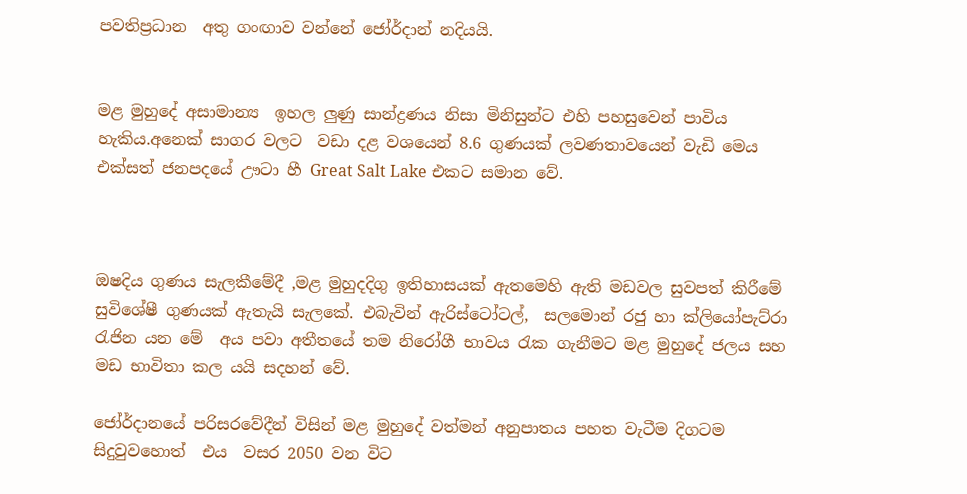පවතිප්‍රධාන  අතු ගංඟාව වන්නේ ජෝර්දාන් නදියයි.


මළ මුහුදේ අසාමාන්‍ය  ඉහල ලුණු සාන්ද්‍රණය නිසා මිනිසුන්ට එහි පහසුවෙන් පාවිය හැකිය.අනෙක් සාගර වලට  වඩා දළ වශයෙන් 8.6 ගුණයක් ලවණතාවයෙන් වැඩි මෙය එක්සත් ජනපදයේ ඌටා හී Great Salt Lake එකට සමාන වේ.



ඔෂදිය ගුණය සැලකීමේදී ,මළ මුහුදදිගු ඉතිහාසයක් ඇතමෙහි ඇති මඩවල සුවපත් කිරීමේ සුවිශේෂී ගුණයක් ඇතැයි සැලකේ. එබැවින් ඇරිස්ටෝටල්,  සලමොන් රජු හා ක්ලියෝපැට්රා රැජින යන මේ  අය පවා අතීතයේ තම නිරෝගී භාවය රැක ගැනීමට මළ මුහුදේ ජලය සහ මඩ භාවිතා කල යයි සදහන් වේ.

ජෝර්දානයේ පරිසරවේදීන් විසින් මළ මුහුදේ වත්මන් අනුපාතය පහත වැටීම දිගටම සිදුවුවහොත්  එය  වසර 2050 වන විට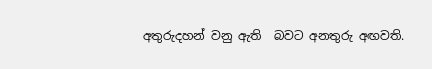අතුරුදහන් වනු ඇති  බවට අනතුරු අඟවති.